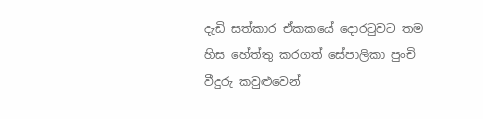දැඩි සත්කාර ඒකකයේ දොරටුවට තම හිස හේත්තු කරගත් සේපාලිකා පුංචි වීදුරු කවුළුවෙන්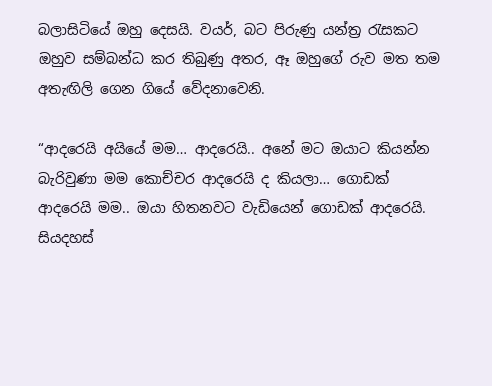බලාසිටියේ ඔහු දෙසයි. වයර්, බට පිරුණු යන්ත්‍ර රැසකට ඔහුව සම්බන්ධ කර තිබුණු අතර, ඈ ඔහුගේ රුව මත තම අතැඟිලි ගෙන ගියේ වේදනාවෙනි.

“ආදරෙයි අයියේ මම… ආදරෙයි.. අනේ මට ඔයාට කියන්න බැරිවුණා මම කොච්චර ආදරෙයි ද කියලා… ගොඩක් ආදරෙයි මම.. ඔයා හිතනවට වැඩියෙන් ගොඩක් ආදරෙයි. සියදහස්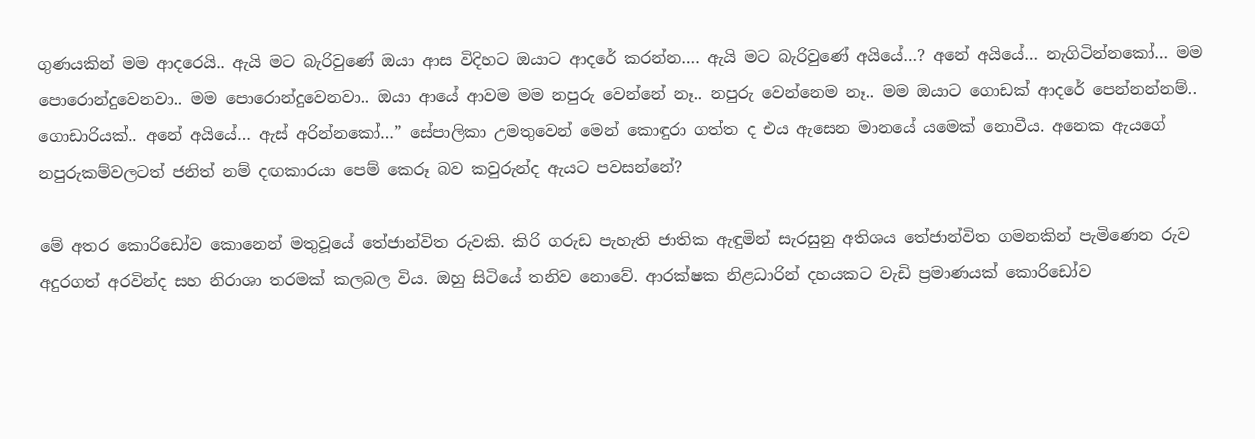ගුණයකින් මම ආදරෙයි.. ඇයි මට බැරිවුණේ ඔයා ආස විදිහට ඔයාට ආදරේ කරන්න…. ඇයි මට බැරිවුණේ අයියේ…? අනේ අයියේ… නැගිටින්නකෝ… මම පොරොන්දුවෙනවා.. මම පොරොන්දුවෙනවා.. ඔයා ආයේ ආවම මම නපුරු වෙන්නේ නෑ.. නපුරු වෙන්නෙම නෑ.. මම ඔයාට ගොඩක් ආදරේ පෙන්නන්නම්.. ගොඩාරියක්.. අනේ අයියේ… ඇස් අරින්නකෝ…” සේපාලිකා උමතුවෙන් මෙන් කොඳුරා ගත්ත ද එය ඇසෙන මානයේ යමෙක් නොවීය. අනෙක ඇයගේ නපුරුකම්වලටත් ජනිත් නම් දඟකාරයා පෙම් කෙරූ බව කවුරුන්ද ඇයට පවසන්නේ?

මේ අතර කොරිඩෝව කොනෙන් මතුවූයේ තේජාන්විත රුවකි. කිරි ගරුඩ පැහැති ජාතික ඇඳුමින් සැරසුනු අතිශය තේජාන්විත ගමනකින් පැමිණෙන රුව අදුරගත් අරවින්ද සහ නිරාශා තරමක් කලබල විය. ඔහු සිටියේ තනිව නොවේ. ආරක්ෂක නිළධාරින් දහයකට වැඩි ප්‍රමාණයක් කොරිඩෝව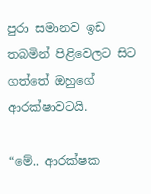පුරා සමානව ඉඩ තබමින් පිළිවෙලට සිට ගත්තේ ඔහුගේ ආරක්ෂාවටයි.

“මේ.. ආරක්ෂක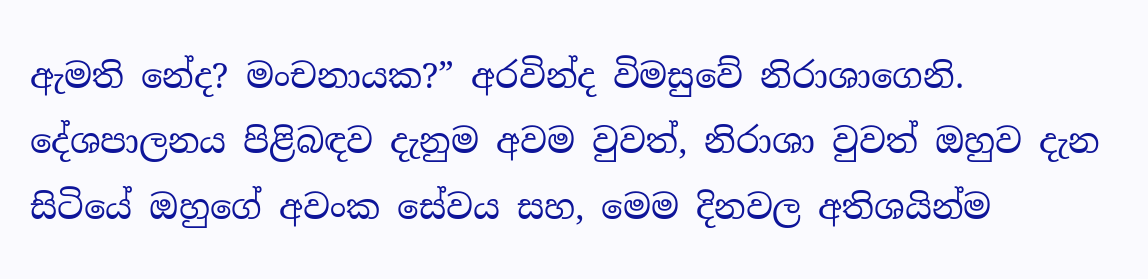ඇමති නේද? මංචනායක?” අරවින්ද විමසුවේ නිරාශාගෙනි. දේශපාලනය පිළිබඳව දැනුම අවම වුවත්, නිරාශා වුවත් ඔහුව දැන සිටියේ ඔහුගේ අවංක සේවය සහ, මෙම දිනවල අතිශයින්ම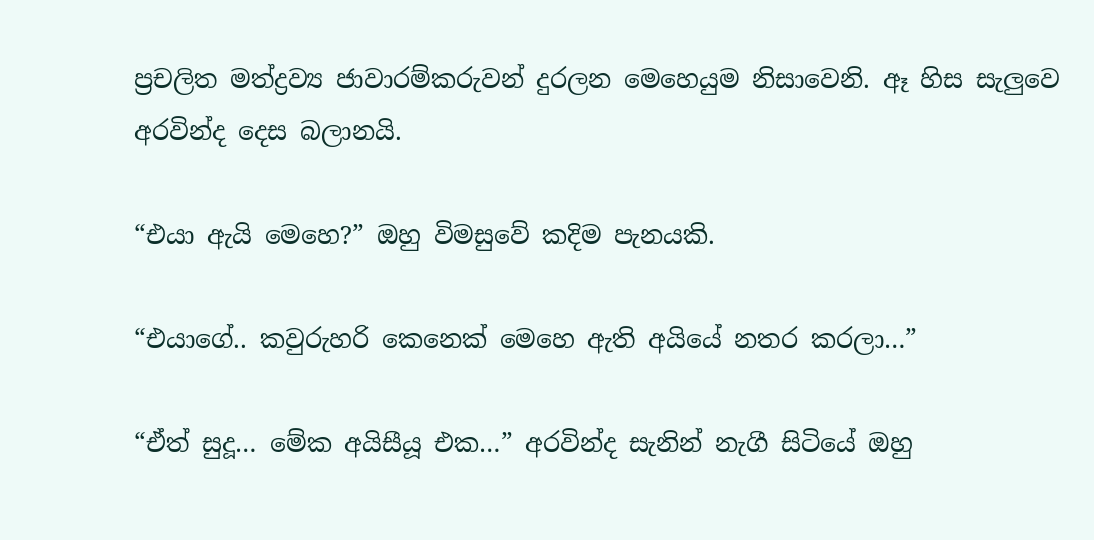ප්‍රචලිත මත්ද්‍රව්‍ය ජාවාරම්කරුවන් දුරලන මෙහෙයුම නිසාවෙනි. ඈ හිස සැලුවෙ අරවින්ද දෙස බලානයි.

“එයා ඇයි මෙහෙ?” ඔහු විමසුවේ කදිම පැනයකි.

“එයාගේ.. කවුරුහරි කෙනෙක් මෙහෙ ඇති අයියේ නතර කරලා…”

“ඒත් සුදූ… මේක අයිසීයූ එක…” අරවින්ද සැනින් නැගී සිටියේ ඔහු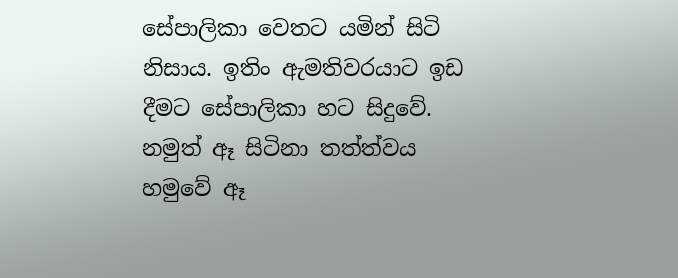සේපාලිකා වෙතට යමින් සිටි නිසාය. ඉතිං ඇමතිවරයාට ඉඩ දීමට සේපාලිකා හට සිදුවේ. නමුත් ඈ සිටිනා තත්ත්වය හමුවේ ඈ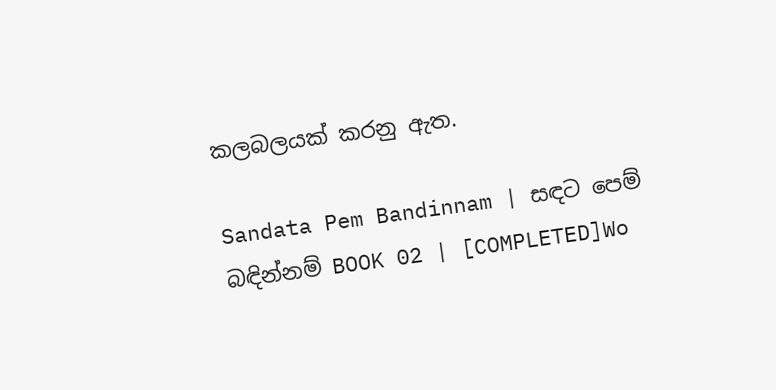කලබලයක් කරනු ඇත.

Sandata Pem Bandinnam | සඳට පෙම් බඳින්නම් BOOK 02 | [COMPLETED]Wo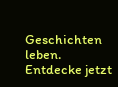Geschichten leben. Entdecke jetzt